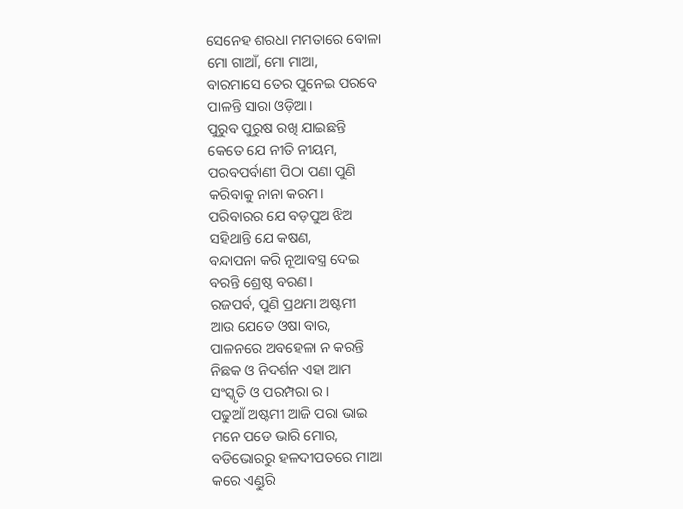ସେନେହ ଶରଧା ମମତାରେ ବୋଳା
ମୋ ଗାଆଁ, ମୋ ମାଆ,
ବାରମାସେ ତେର ପୁନେଇ ପରବେ
ପାଳନ୍ତି ସାରା ଓଡ଼ିଆ।
ପୁରୁବ ପୁରୁଷ ରଖି ଯାଇଛନ୍ତି
କେତେ ଯେ ନୀତି ନୀୟମ,
ପରବପର୍ବାଣୀ ପିଠା ପଣା ପୁଣି
କରିବାକୁ ନାନା କରମ।
ପରିବାରର ଯେ ବଡ଼ପୁଅ ଝିଅ
ସହିଥାନ୍ତି ଯେ କଷଣ,
ବନ୍ଦାପନା କରି ନୂଆବସ୍ତ୍ର ଦେଇ
ବରନ୍ତି ଶ୍ରେଷ୍ଠ ବରଣ।
ରଜପର୍ବ, ପୁଣି ପ୍ରଥମା ଅଷ୍ଟମୀ
ଆଉ ଯେତେ ଓଷା ବାର,
ପାଳନରେ ଅବହେଳା ନ କରନ୍ତି
ନିଛକ ଓ ନିଦର୍ଶନ ଏହା ଆମ
ସଂସ୍କୃତି ଓ ପରମ୍ପରା ର।
ପଢୁଆଁ ଅଷ୍ଟମୀ ଆଜି ପରା ଭାଇ
ମନେ ପଡେ ଭାରି ମୋର,
ବଡିଭୋରରୁ ହଳଦୀପତରେ ମାଆ
କରେ ଏଣ୍ଡୁରି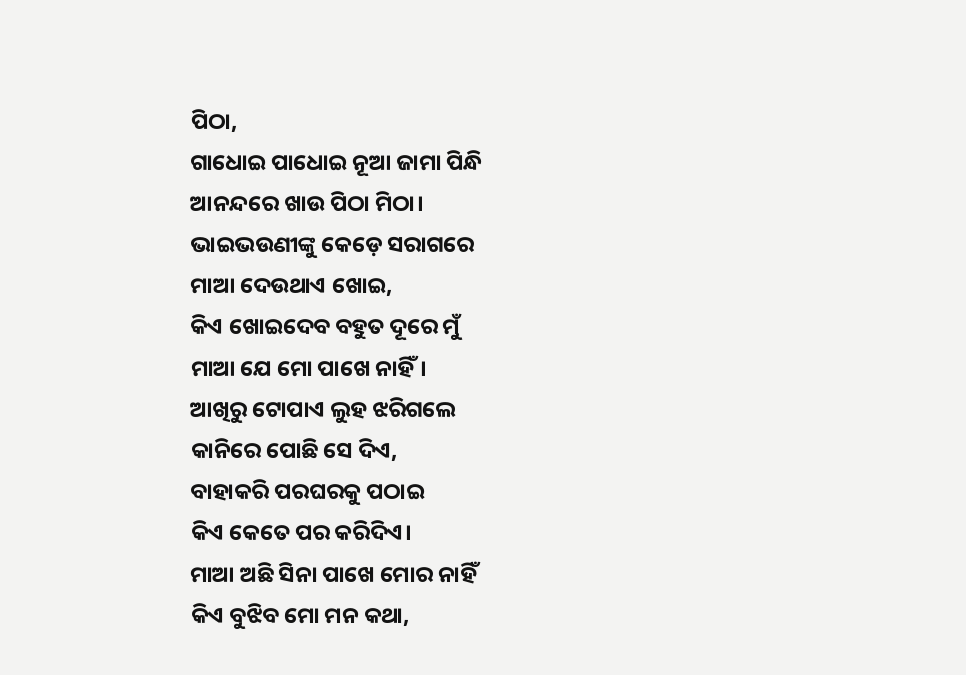ପିଠା,
ଗାଧୋଇ ପାଧୋଇ ନୂଆ ଜାମା ପିନ୍ଧି
ଆନନ୍ଦରେ ଖାଉ ପିଠା ମିଠା।
ଭାଇଭଉଣୀଙ୍କୁ କେଡ଼େ ସରାଗରେ
ମାଆ ଦେଉଥାଏ ଖୋଇ,
କିଏ ଖୋଇଦେବ ବହୁତ ଦୂରେ ମୁଁ
ମାଆ ଯେ ମୋ ପାଖେ ନାହିଁ।
ଆଖିରୁ ଟୋପାଏ ଲୁହ ଝରିଗଲେ
କାନିରେ ପୋଛି ସେ ଦିଏ,
ବାହାକରି ପରଘରକୁ ପଠାଇ
କିଏ କେତେ ପର କରିଦିଏ।
ମାଆ ଅଛି ସିନା ପାଖେ ମୋର ନାହିଁ
କିଏ ବୁଝିବ ମୋ ମନ କଥା,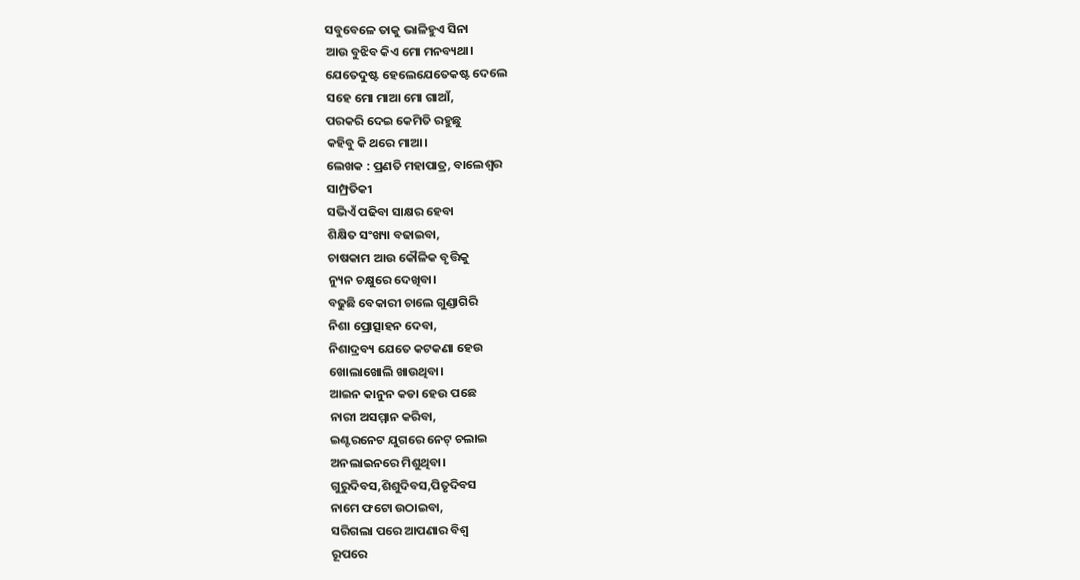ସବୁବେଳେ ତାକୁ ଭାଳିହୁଏ ସିନା
ଆଉ ବୁଝିବ କିଏ ମୋ ମନବ୍ୟଥା।
ଯେତେଦୁଷ୍ଟ ହେଲେଯେତେକଷ୍ଟ ଦେଲେ
ସହେ ମୋ ମାଆ ମୋ ଗାଆଁ,
ପରକରି ଦେଇ କେମିତି ରହୁଛୁ
କହିବୁ କି ଥରେ ମାଆ।
ଲେଖକ : ପ୍ରଣତି ମହାପାତ୍ର, ବାଲେଶ୍ଵର
ସାମ୍ପ୍ରତିକୀ
ସଭିଏଁ ପଢିବା ସାକ୍ଷର ହେବା
ଶିକ୍ଷିତ ସଂଖ୍ୟା ବଢାଇବା,
ଚାଷକାମ ଆଉ କୌଳିକ ବୃତ୍ତିକୁ
ନ୍ୟୁନ ଚକ୍ଷୁରେ ଦେଖିବା।
ବଢୁଛି ବେକାରୀ ଚାଲେ ଗୁଣ୍ଡାଗିରି
ନିଶା ପ୍ରୋତ୍ସାହନ ଦେବା,
ନିଶାଦ୍ରବ୍ୟ ଯେତେ କଟକଣା ହେଉ
ଖୋଲାଖୋଲି ଖାଉଥିବା।
ଆଇନ କାନୁନ କଡା ହେଉ ପଛେ
ନାରୀ ଅସମ୍ମାନ କରିବା,
ଇଣ୍ଟରନେଟ ଯୁଗରେ ନେଟ୍ ଚଲାଇ
ଅନଲାଇନରେ ମିଶୁଥିବା।
ଗୁରୁଦିବସ,ଶିଶୁଦିବସ,ପିତୃଦିବସ
ନାମେ ଫଟୋ ଉଠାଇବା,
ସରିଗଲା ପରେ ଆପଣାର ବିଶ୍ଵ
ରୂପରେ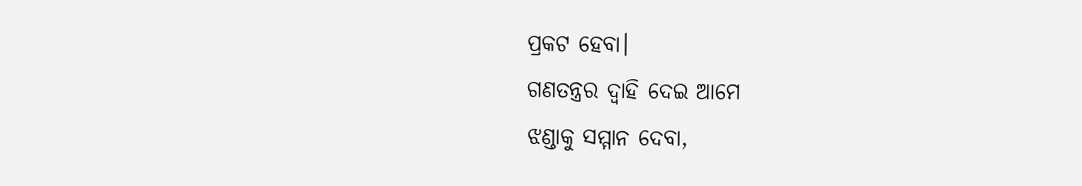ପ୍ରକଟ ହେବା।
ଗଣତନ୍ତ୍ରର ଦ୍ଵାହି ଦେଇ ଆମେ
ଝଣ୍ଡାକୁ ସମ୍ମାନ ଦେବା,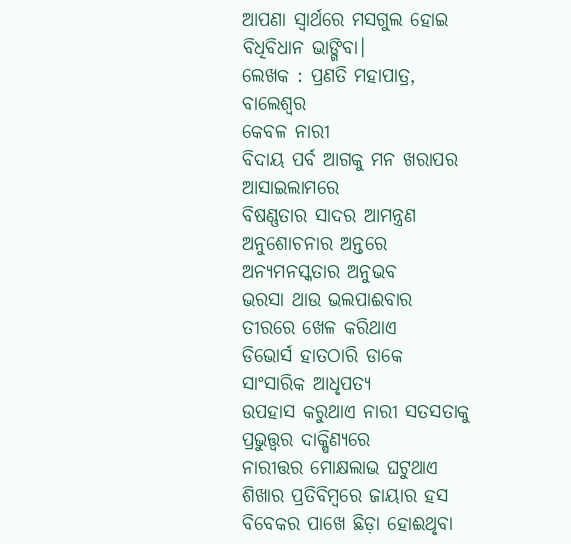ଆପଣା ସ୍ଵାର୍ଥରେ ମସଗୁଲ ହୋଇ
ବିଧିବିଧାନ ଭାଙ୍ଗିବା।
ଲେଖକ : ପ୍ରଣତି ମହାପାତ୍ର, ବାଲେଶ୍ଵର
କେବଳ ନାରୀ
ବିଦାୟ ପର୍ବ ଆଗକୁ ମନ ଖରାପର ଆସାଇଲାମରେ
ବିଷଣ୍ଣତାର ସାଦର ଆମନ୍ତ୍ରଣ
ଅନୁଶୋଚନାର ଅନ୍ତରେ ଅନ୍ୟମନସ୍କତାର ଅନୁଭବ
ଭରସା ଥାଉ ଭଲପାଈବାର
ତୀରରେ ଖେଳ କରିଥାଏ
ଡିଭୋର୍ସ ହାତଠାରି ଡାକେ
ସାଂସାରିକ ଆଧୃପତ୍ୟ
ଉପହାସ କରୁଥାଏ ନାରୀ ସତସତାକୁ
ପ୍ରଭୁତ୍ତ୍ବର ଦାକ୍ଷିଣ୍ୟରେ
ନାରୀତ୍ତର ମୋକ୍ଷଲାଭ ଘଟୁଥାଏ
ଶିଖାର ପ୍ରତିବିମ୍ବରେ ଜାୟାର ହସ
ବିବେକର ପାଖେ ଛିଡ଼ା ହୋଈଥୃବା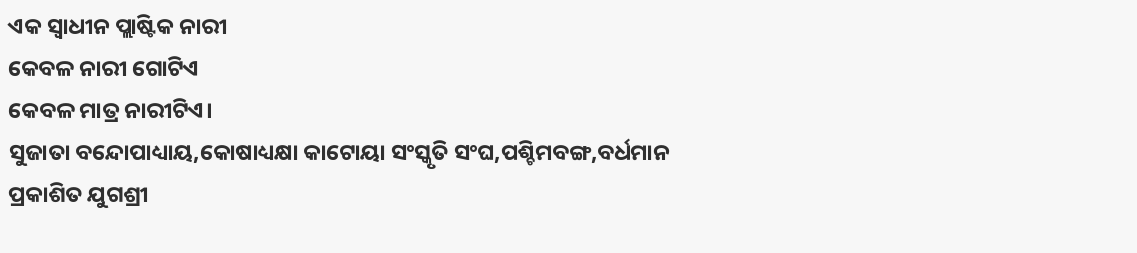ଏକ ସ୍ୱାଧୀନ ପ୍ଲାଷ୍ଟିକ ନାରୀ
କେବଳ ନାରୀ ଗୋଟିଏ
କେବଳ ମାତ୍ର ନାରୀଟିଏ।
ସୁଜାତା ବନ୍ଦୋପାଧ୍ୟାୟ,କୋଷାଧ୍ୟକ୍ଷା କାଟୋୟା ସଂସ୍କୃତି ସଂଘ,ପଶ୍ଚିମବଙ୍ଗ,ବର୍ଧମାନ
ପ୍ରକାଶିତ ଯୁଗଶ୍ରୀ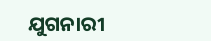ଯୁଗନାରୀ